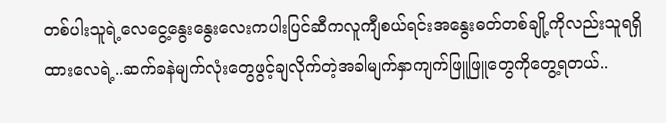တစ်ပါးသူရဲ့လေငွေ့နွေးနွေးလေးကပါးပြင်ဆီကလူကျီစယ်ရင်းအနွေးဓတ်တစ်ချို့ကိုလည်းသူရရှိထားလေရဲ့..ဆက်ခနဲမျက်လုံးတွေဖွင့်ချလိုက်တဲ့အခါမျက်နှာကျက်ဖြူဖြူတွေကိုတွေ့ရတယ်..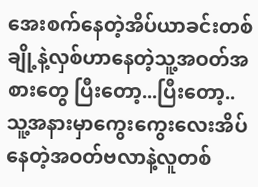အေးစက်နေတဲ့အိပ်ယာခင်းတစ်ချို့နဲ့လှစ်ဟာနေတဲ့သူ့အဝတ်အစားတွေ ပြီးတော့...ပြီးတော့..သူ့အနားမှာကွေးကွေးလေးအိပ်နေတဲ့အဝတ်ဗလာနဲ့လူတစ်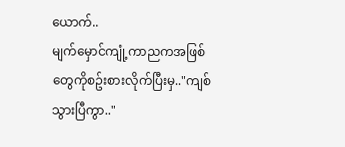ယောက်..
မျက်မှောင်ကျုံ့ကာညကအဖြစ်တွေကိုစဥ်းစားလိုက်ပြီးမှ.."ကျစ် သွားပြီကွာ.."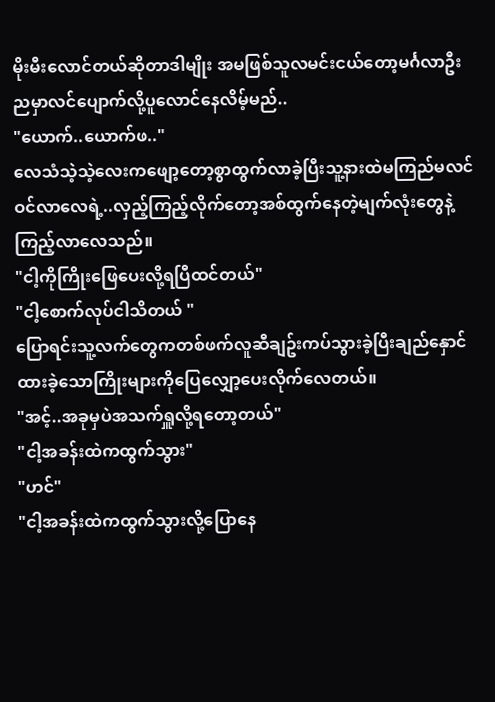မိုးမီးလောင်တယ်ဆိုတာဒါမျိုး အမဖြစ်သူလမင်းငယ်တော့မင်္ဂလာဦးညမှာလင်ပျောက်လို့ပူလောင်နေလိမ့်မည်..
"ယောက်..ယောက်ဖ.."
လေသံသဲ့သဲ့လေးကဖျော့တော့စွာထွက်လာခဲ့ပြီးသူ့နားထဲမကြည်မလင်ဝင်လာလေရဲ့..လှည့်ကြည့်လိုက်တော့အစ်ထွက်နေတဲ့မျက်လုံးတွေနဲ့ကြည့်လာလေသည်။
"ငါ့ကိုကြိုးဖြေပေးလို့ရပြီထင်တယ်"
"ငါ့စောက်လုပ်ငါသိတယ် "
ပြောရင်းသူ့လက်တွေကတစ်ဖက်လူဆီချဥ်းကပ်သွားခဲ့ပြီးချည်နှောင်ထားခဲ့သောကြိုးများကိုပြေလျှော့ပေးလိုက်လေတယ်။
"အင့်..အခုမှပဲအသက်ရှူလို့ရတော့တယ်"
"ငါ့အခန်းထဲကထွက်သွား"
"ဟင်"
"ငါ့အခန်းထဲကထွက်သွားလို့ပြောနေ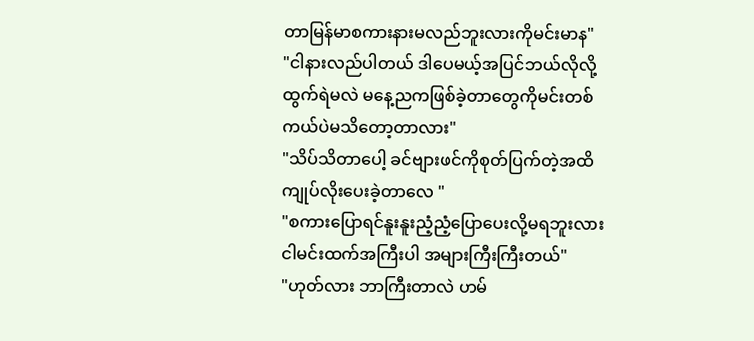တာမြန်မာစကားနားမလည်ဘူးလားကိုမင်းမာန"
"ငါနားလည်ပါတယ် ဒါပေမယ့်အပြင်ဘယ်လိုလို့ထွက်ရဲမလဲ မနေ့ညကဖြစ်ခဲ့တာတွေကိုမင်းတစ်ကယ်ပဲမသိတော့တာလား"
"သိပ်သိတာပေါ့ ခင်ဗျားဖင်ကိုစုတ်ပြက်တဲ့အထိကျုပ်လိုးပေးခဲ့တာလေ "
"စကားပြောရင်နူးနူးညံ့ညံ့ပြောပေးလို့မရဘူးလား ငါမင်းထက်အကြီးပါ အများကြီးကြီးတယ်"
"ဟုတ်လား ဘာကြီးတာလဲ ဟမ်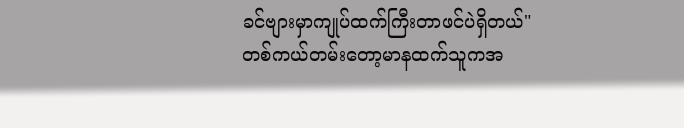ခင်ဗျားမှာကျုပ်ထက်ကြီးတာဖင်ပဲရှိတယ်"
တစ်ကယ်တမ်းတော့မာနထက်သူကအ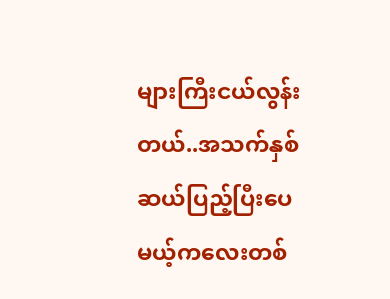များကြီးငယ်လွန်းတယ်..အသက်နှစ်ဆယ်ပြည့်ပြီးပေမယ့်ကလေးတစ်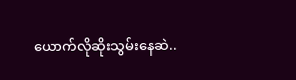ယောက်လိုဆိုးသွမ်းနေဆဲ..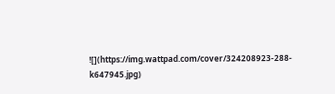![](https://img.wattpad.com/cover/324208923-288-k647945.jpg)